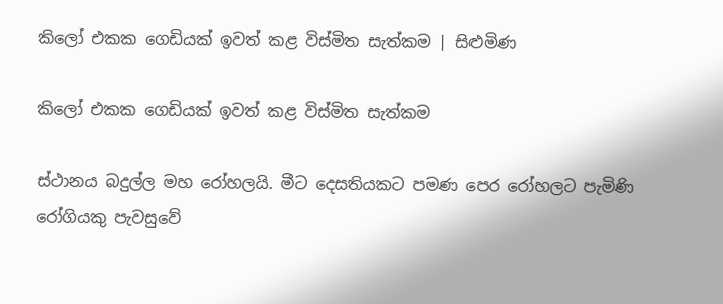කිලෝ එකක ගෙඩියක් ඉවත් කළ විස්මිත සැත්කම | සිළුමිණ

කිලෝ එකක ගෙඩියක් ඉවත් කළ විස්මිත සැත්කම

ස්ථානය බදුල්ල මහ රෝහලයි. මීට දෙසතියකට පමණ පෙර රෝහලට පැමිණි රෝගියකු පැවසුවේ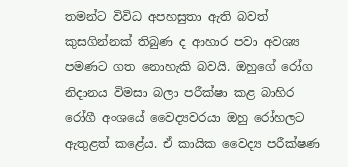තමන්ට විවිධ අපහසුතා ඇති බවත් කුසගින්නක් තිබුණ ද ආහාර පවා අවශ්‍ය පමණට ගත නොහැකි බවයි. ඔහුගේ රෝග නිදානය විමසා බලා පරීක්ෂා කළ බාහිර රෝගී අංශයේ වෛද්‍යවරයා ඔහු රෝහලට ඇතුළත් කළේය. ඒ කායික වෛද්‍ය පරීක්ෂණ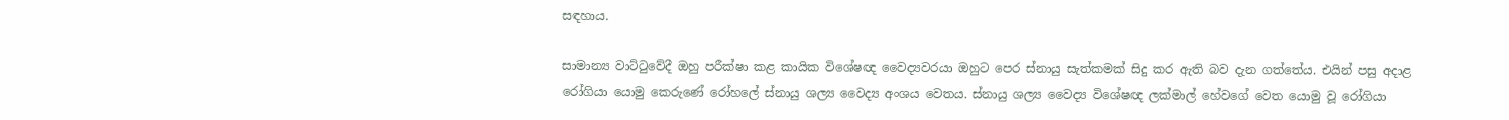සඳහාය.

සාමාන්‍ය වාට්ටුවේදී ඔහු පරීක්ෂා කළ කායික විශේෂඥ වෛද්‍යවරයා ඔහුට පෙර ස්නායු සැත්කමක් සිදු කර ඇති බව දැන ගත්තේය. එයින් පසු අදාළ රෝගියා යොමු කෙරුණේ රෝහලේ ස්නායු ශල්‍ය වෛද්‍ය අංශය වෙතය. ස්නායු ශල්‍ය වෛද්‍ය විශේෂඥ ලක්මාල් හේවගේ වෙත යොමු වූ රෝගියා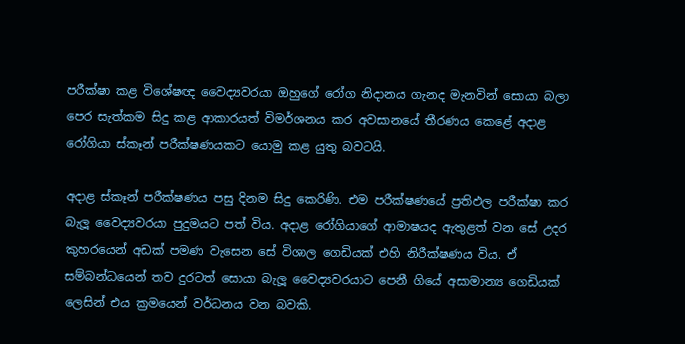පරීක්ෂා කළ විශේෂඥ වෛද්‍යවරයා ඔහුගේ රෝග නිදානය ගැනද මැනවින් සොයා බලා පෙර සැත්කම සිදු කළ ආකාරයත් විමර්ශනය කර අවසානයේ තීරණය කෙළේ අදාළ රෝගියා ස්කෑන් පරීක්ෂණයකට යොමු කළ යුතු බවටයි.

අදාළ ස්කෑන් පරීක්ෂණය පසු දිනම සිදු කෙරිණි. එම පරීක්ෂණයේ ප්‍රතිඵල පරීක්ෂා කර බැලූ වෛද්‍යවරයා පුදුමයට පත් විය. අදාළ රෝගියාගේ ආමාෂයද ඇතුළත් වන සේ උදර කුහරයෙන් අඩක් පමණ වැසෙන සේ විශාල ගෙඩියක් එහි නිරීක්ෂණය විය. ඒ සම්බන්ධයෙන් තව දුරටත් සොයා බැලූ වෛද්‍යවරයාට පෙනී ගියේ අසාමාන්‍ය ගෙඩියක් ලෙසින් එය ක්‍රමයෙන් වර්ධනය වන බවකි.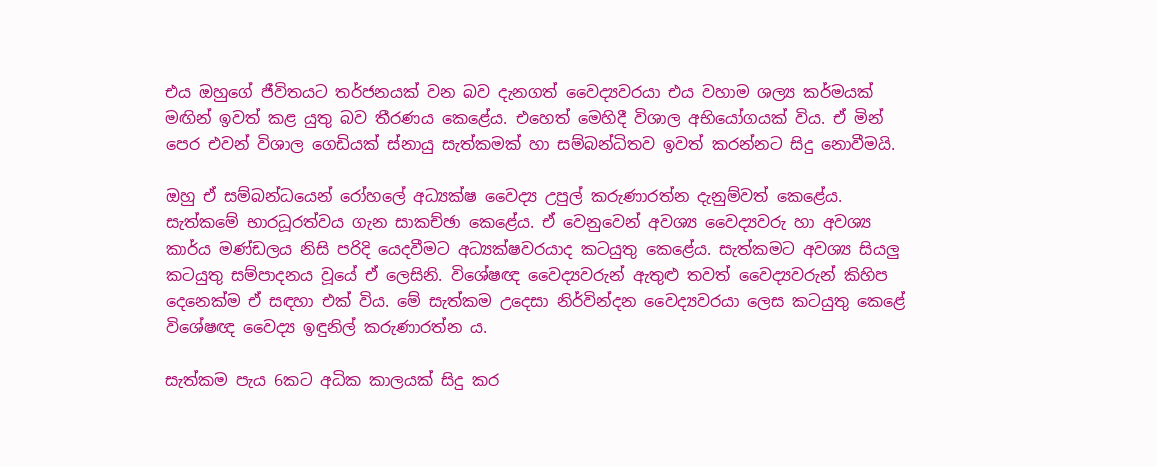එය ඔහුගේ ජීවිතයට තර්ජනයක් වන බව දැනගත් වෛද්‍යවරයා එය වහාම ශල්‍ය කර්මයක් මඟින් ඉවත් කළ යුතු බව තීරණය කෙළේය‍. එහෙත් මෙහිදී විශාල අභියෝගයක් විය. ඒ මින් පෙර එවන් විශාල ගෙඩියක් ස්නායු සැත්කමක් හා සම්බන්ධිතව ඉවත් කරන්නට සිදු නොවීමයි.

ඔහු ඒ සම්බන්ධයෙන් රෝහලේ අධ්‍යක්ෂ වෛද්‍ය උපුල් කරුණාරත්න දැනුම්වත් කෙළේය. සැත්කමේ භාරධූරත්වය ගැන සාකච්ඡා කෙළේය. ඒ වෙනුවෙන් අවශ්‍ය වෛද්‍යවරු හා අවශ්‍ය කාර්ය මණ්ඩලය නිසි පරිදි යෙදවීමට අධ්‍යක්ෂවරයාද කටයුතු කෙළේය. සැත්කමට අවශ්‍ය සියලු කටයුතු සම්පාදනය වූයේ ඒ ලෙසිනි. විශේෂඥ වෛද්‍යවරුන් ඇතුළු තවත් වෛද්‍යවරුන් කිහිප දෙනෙක්ම ඒ සඳහා එක් විය. මේ සැත්කම උදෙසා නිර්වින්දන වෛද්‍යවරයා ලෙස කටයුතු කෙළේ විශේෂඥ වෛද්‍ය ඉඳුනිල් කරුණාරත්න ය.

සැත්කම පැය 6කට අධික කාලයක් සිදු කර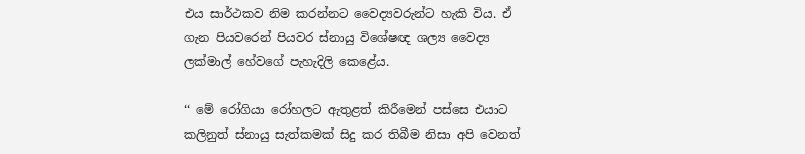එය සාර්ථකව නිම කරන්නට වෛද්‍යවරුන්ට හැකි විය. ඒ ගැන පියවරෙන් පියවර ස්නායු විශේෂඥ ශල්‍ය වෛද්‍ය ලක්මාල් හේවගේ පැහැදිලි කෙළේය.

‘‘ මේ රෝගියා රෝහලට ඇතුළත් කිරීමෙන් පස්සෙ එයාට කලිනුත් ස්නායු සැත්කමක් සිදු කර තිබීම නිසා අපි වෙනත්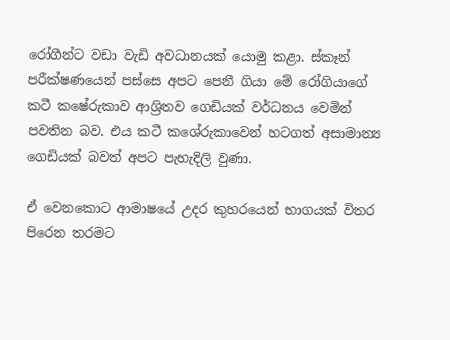රෝගීන්ට වඩා වැඩි අවධානයක් යොමු කළා. ස්කෑන් පරීක්ෂණයෙන් පස්සෙ අපට පෙනී ගියා මේ රෝගියාගේ කටී කෂේරුකාව ආශ්‍රිතව ගෙඩියක් වර්ධනය වෙමින් පවතින බව. එය කටී කශේරුකාවෙන් හටගත් අසාමාන්‍ය ගෙඩියක් බවත් අපට පැහැදිලි වුණා.

ඒ වෙනකොට ආමාෂයේ උදර කුහරයෙන් භාගයක් විතර පිරෙන තරමට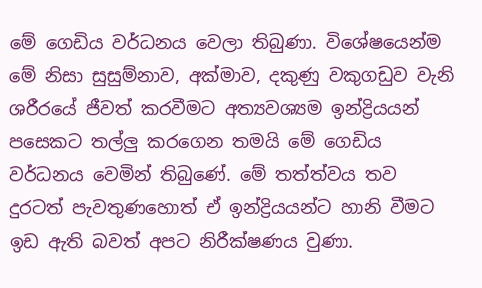මේ ගෙඩිය වර්ධනය වෙලා තිබුණා. විශේෂයෙන්ම මේ නිසා සුසුම්නාව, අක්මාව, දකුණු වකුගඩුව වැනි ශරීරයේ ජීවත් කරවීමට අත්‍යවශ්‍යම ඉන්ද්‍රියයන් පසෙකට තල්ලු කරගෙන තමයි මේ ගෙඩිය වර්ධනය වෙමින් තිබුණේ. මේ තත්ත්වය තව දුරටත් පැවතුණහොත් ඒ ඉන්ද්‍රියයන්ට හානි වීමට ඉඩ ඇති බවත් අපට නිරීක්ෂණය වුණා.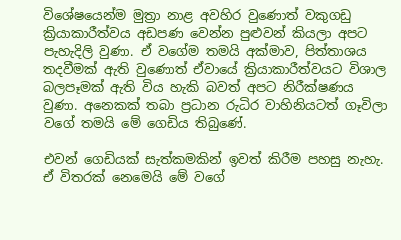විශේෂයෙන්ම මුත්‍රා නාළ අවහිර වුණොත් වකුගඩු ක්‍රියාකාරීත්වය අඩපණ වෙන්න පුළුවන් කියලා අපට පැහැදිලි වුණා. ඒ වගේම තමයි අක්මාව, පිත්තාශය තදවීමක් ඇති වුණොත් ඒවායේ ක්‍රියාකාරීත්වයට විශාල බලපෑමක් ඇති විය හැකි බවත් අපට නිරීක්ෂණය වුණා. අනෙකක් තබා ප්‍රධාන රුධිර වාහිනියටත් ගෑවිලා වගේ තමයි මේ ගෙඩිය තිබුණේ.

එවන් ගෙඩියක් සැත්කමකින් ඉවත් කිරීම පහසු නැහැ. ඒ විතරක් නෙමෙයි මේ වගේ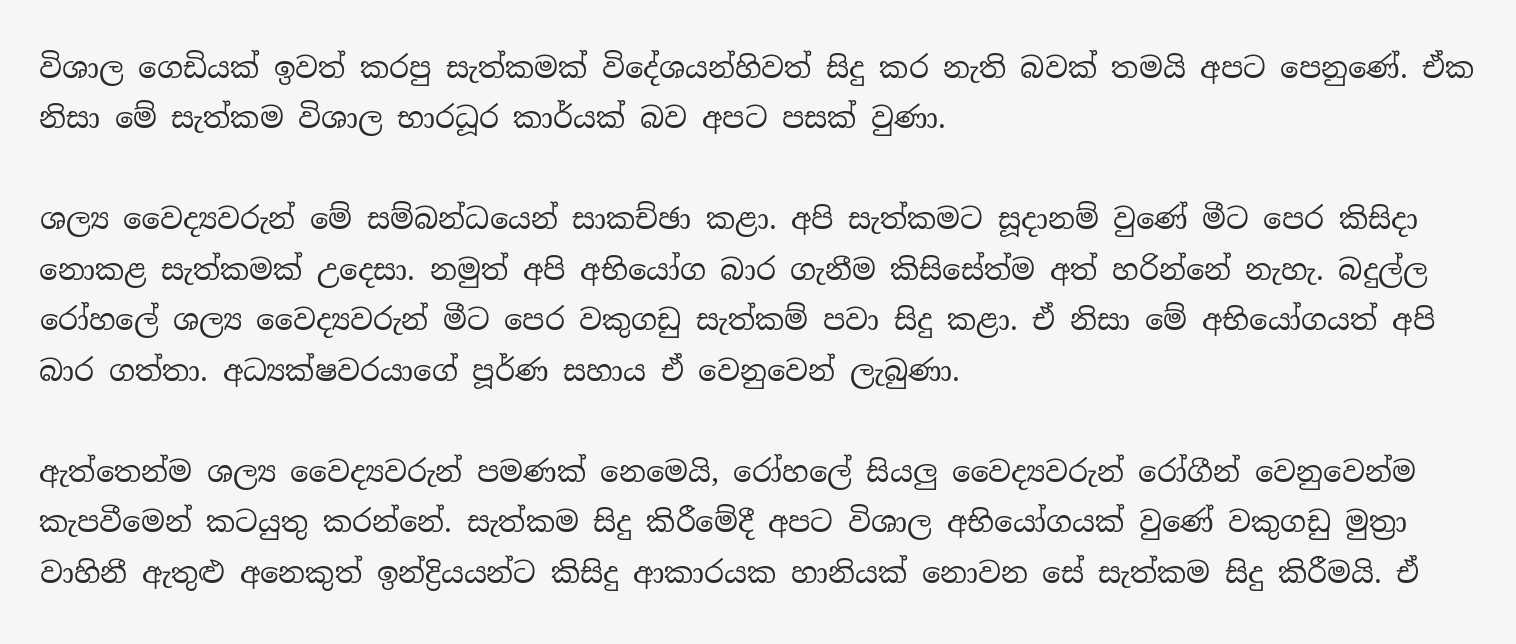විශාල ගෙඩියක් ඉවත් කරපු සැත්කමක් විදේශයන්හිවත් සිදු කර නැති බවක් තමයි අපට පෙනුණේ. ඒක නිසා මේ සැත්කම විශාල භාරධූර කාර්යක් බව අපට පසක් වුණා.

ශල්‍ය වෛද්‍යවරුන් මේ සම්බන්ධයෙන් සාකච්ඡා කළා. අපි සැත්කමට සූදානම් වුණේ මීට පෙර කිසිදා නොකළ සැත්කමක් උදෙසා. නමුත් අපි අභියෝග බාර ගැනීම කිසිසේත්ම අත් හරින්නේ නැහැ. බදුල්ල රෝහලේ ශල්‍ය වෛද්‍යවරුන් මීට පෙර වකුගඩු සැත්කම් පවා සිදු කළා. ඒ නිසා මේ අභියෝගයත් අපි බාර ගත්තා. අධ්‍යක්ෂවරයාගේ පූර්ණ සහාය ඒ වෙනුවෙන් ලැබුණා.

ඇත්තෙන්ම ශල්‍ය වෛද්‍යවරුන් පමණක් නෙමෙයි, රෝහලේ සියලු වෛද්‍යවරුන් රෝගීන් වෙනුවෙන්ම කැපවීමෙන් කටයුතු කරන්නේ. සැත්කම සිදු කිරීමේදී අපට විශාල අභියෝගයක් වුණේ වකුගඩු මුත්‍රා වාහිනී ඇතුළු අනෙකුත් ඉන්ද්‍රියයන්ට කිසිදු ආකාරයක හානියක් නොවන සේ සැත්කම සිදු කිරීමයි. ඒ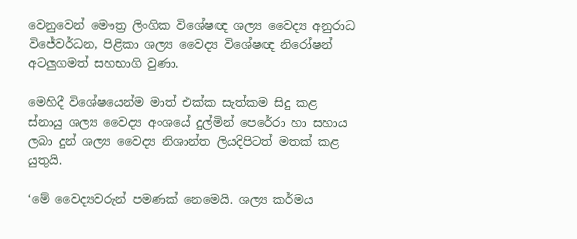වෙනුවෙන් මෞත්‍ර ලිංගික විශේෂඥ ශල්‍ය වෛද්‍ය අනුරාධ විජේවර්ධන, පිළිකා ශල්‍ය වෛද්‍ය විශේෂඥ නිරෝෂන් අටලුගමත් සහභාගි වුණා.

මෙහිදී විශේෂයෙන්ම මාත් එක්ක සැත්කම සිදු කළ ස්නායු ශල්‍ය වෛද්‍ය අංශයේ දුල්මින් පෙරේරා හා සහාය ලබා දුන් ශල්‍ය වෛද්‍ය නිශාන්ත ලියදිපිටත් මතක් කළ යුතුයි.

‘මේ වෛද්‍යවරුන් පමණක් නෙමෙයි. ශල්‍ය කර්මය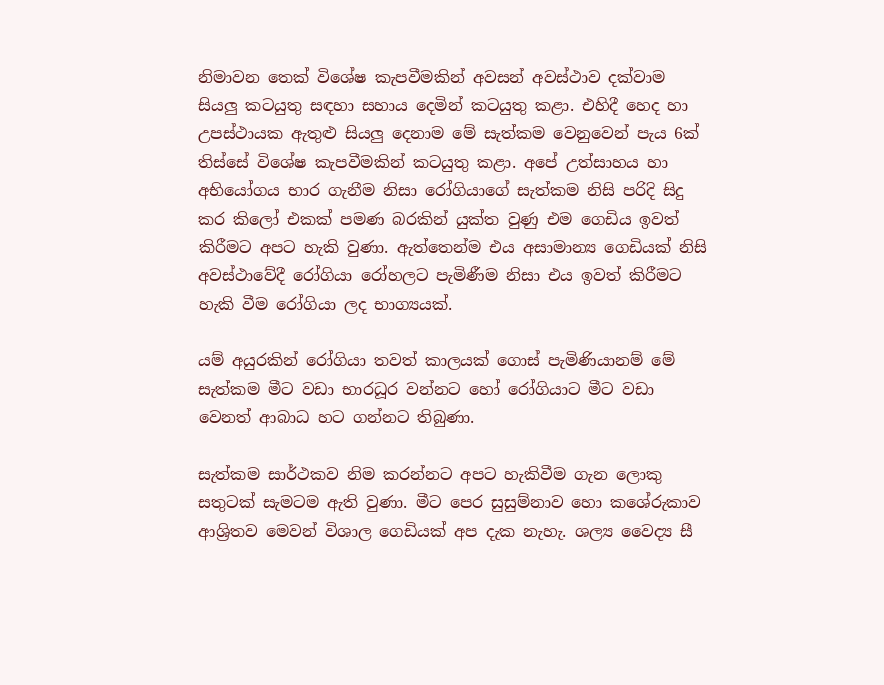නිමාවන තෙක් විශේෂ කැපවීමකින් අවසන් අවස්ථාව දක්වාම සියලු කටයුතු සඳහා සහාය දෙමින් කටයුතු කළා. එහිදී හෙද හා උපස්ථායක ඇතුළු සියලු දෙනාම මේ සැත්කම වෙනුවෙන් පැය 6ක් තිස්සේ විශේෂ කැපවීමකින් කටයුතු කළා. අපේ උත්සාහය හා අභියෝගය භාර ගැනීම නිසා රෝගියාගේ සැත්කම නිසි පරිදි සිදු කර කිලෝ එකක් පමණ බරකින් යුක්ත වුණු එම ගෙඩිය ඉවත් කිරීමට අපට හැකි වුණා. ඇත්තෙන්ම එය අසාමාන්‍ය ගෙඩියක් නිසි අවස්ථාවේදී රෝගියා රෝහලට පැමිණීම නිසා එය ඉවත් කිරීමට හැකි වීම රෝගියා ලද භාග්‍යයක්.

යම් අයුරකින් රෝගියා තවත් කාලයක් ගොස් පැමිණියානම් මේ සැත්කම මීට වඩා භාරධූර වන්නට හෝ රෝගියාට මීට වඩා වෙනත් ආබාධ හට ගන්නට තිබුණා.

සැත්කම සාර්ථකව නිම කරන්නට අපට හැකිවීම ගැන ලොකු සතුටක් සැමටම ඇති වුණා. මීට පෙර සුසුම්නාව හො කශේරුකාව ආශ්‍රිතව මෙවන් විශාල ගෙඩියක් අප දැක නැහැ. ශල්‍ය වෛද්‍ය සී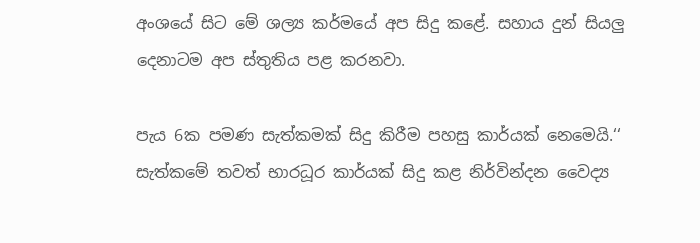අංශයේ සිට මේ ශල්‍ය කර්මයේ අප සිදු කළේ. සහාය දුන් සියලු දෙනාටම අප ස්තුතිය පළ කරනවා.

පැය 6ක පමණ සැත්කමක් සිදු කිරීම පහසු කාර්යක් නෙමෙයි.‘‘ සැත්කමේ තවත් භාරධූර කාර්යක් සිදු කළ නිර්වින්දන වෛද්‍ය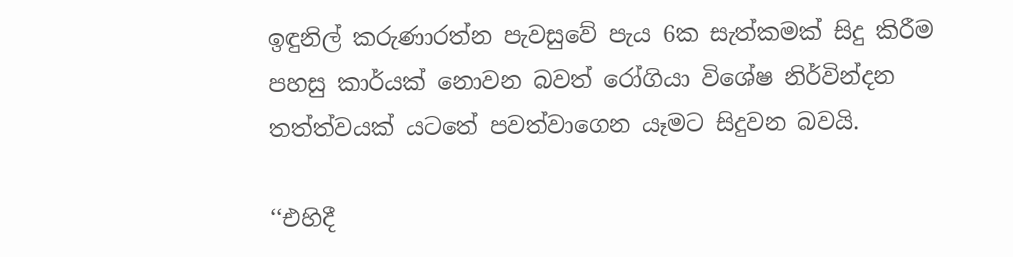ඉඳුනිල් කරුණාරත්න පැවසුවේ පැය 6ක සැත්කමක් සිදු කිරීම පහසු කාර්යක් නොවන බවත් රෝගියා විශේෂ නිර්වින්දන තත්ත්වයක් යටතේ පවත්වාගෙන යෑමට සිදුවන බවයි.

‘‘එහිදී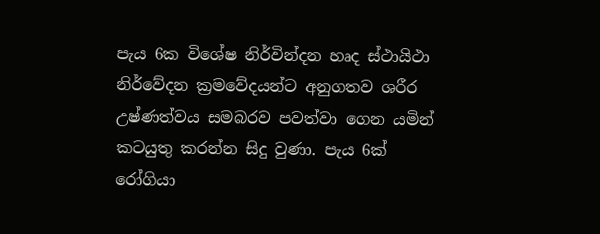පැය 6ක විශේෂ නිර්වින්දන හෘද ස්ථායිථා නිර්වේදන ක්‍රමවේදයන්ට අනුගතව ශරීර උෂ්ණත්වය සමබරව පවත්වා ගෙන යමින් කටයුතු කරන්න සිදු වුණා. පැය 6ක් රෝගියා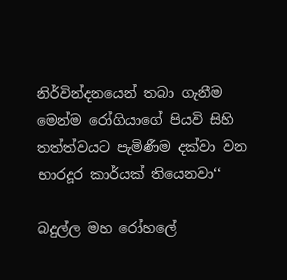නිර්වින්දනයෙන් තබා ගැනීම මෙන්ම රෝගියාගේ පියවි සිහි තත්ත්වයට පැමිණීම දක්වා වන භාරදූර කාර්යක් තියෙනවා‘‘

බදුල්ල මහ රෝහලේ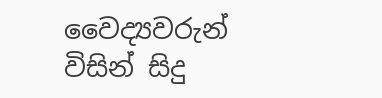වෛද්‍යවරුන් විසින් සිදු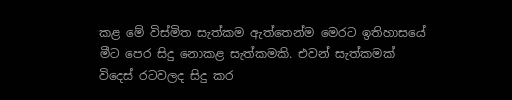කළ මේ විස්මිත සැත්කම ඇත්තෙන්ම මෙරට ඉතිහාසයේ මීට පෙර සිදු නොකළ සැත්කමකි. එවන් සැත්කමක් විදෙස් රටවලද සිදු කර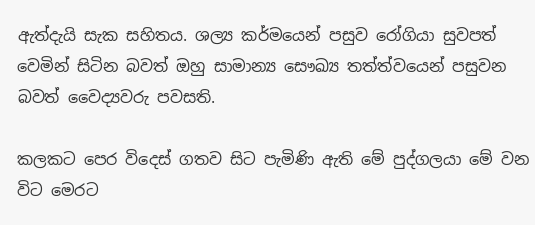ඇත්දැයි සැක සහිතය. ශල්‍ය කර්මයෙන් පසුව රෝගියා සුවපත් වෙමින් සිටින බවත් ඔහු සාමාන්‍ය සෞඛ්‍ය තත්ත්වයෙන් පසුවන බවත් වෛද්‍යවරු පවසති.

කලකට පෙර විදෙස් ගතව සිට පැමිණි ඇති මේ පුද්ගලයා මේ වන විට මෙරට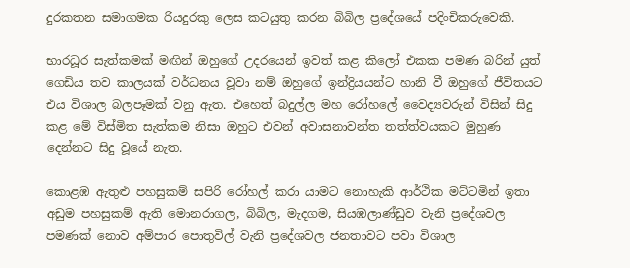දුරකතන සමාගමක රියදුරකු ලෙස කටයුතු කරන බිබිල ප්‍රදේශයේ පදිංචිකරුවෙකි.

භාරධූර සැත්කමක් මඟින් ඔහුගේ උදරයෙන් ඉවත් කළ කිලෝ එකක පමණ බරින් යුත් ගෙඩිය තව කාලයක් වර්ධනය වූවා නම් ඔහුගේ ඉන්ද්‍රියයන්ට හානි වී ඔහුගේ ජීවිතයට එය විශාල බලපෑමක් වනු ඇත. එහෙත් බදුල්ල මහ රෝහලේ වෛද්‍යවරුන් විසින් සිදු කළ මේ විස්මිත සැත්කම නිසා ඔහුට එවන් අවාසනාවන්ත තත්ත්වයකට මුහුණ දෙන්නට සිදු වූයේ නැත.

කොළඹ ඇතුළු පහසුකම් සපිරි රෝහල් කරා යාමට නොහැකි ආර්ථික මට්ටමින් ඉතා අඩුම පහසුකම් ඇති මොනරාගල, බිබිල, මැදගම, සියඹලාණ්ඩුව වැනි ප්‍රදේශවල පමණක් නොව අම්පාර පොතුවිල් වැනි ප්‍රදේශවල ජනතාවට පවා විශාල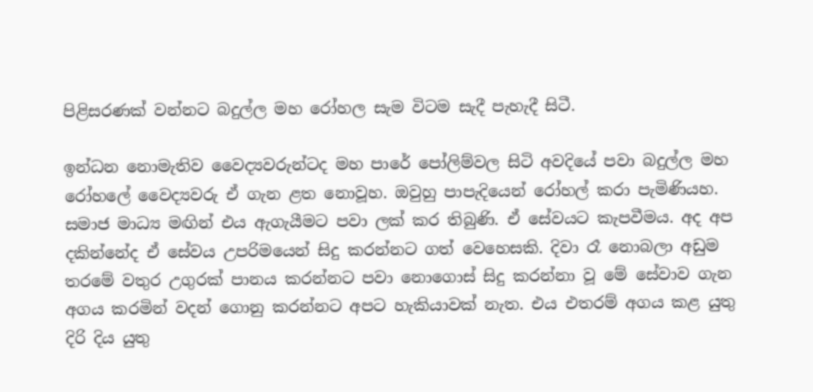පිළිසරණක් වන්නට බදුල්ල මහ රෝහල සැම විටම සැදී පැහැදී සිටී.

ඉන්ධන නොමැතිව වෛද්‍යවරුන්ටද මහ පාරේ පෝලිම්වල සිටි අවදියේ පවා බදුල්ල මහ රෝහලේ වෛද්‍යවරු ඒ ගැන ළත නොවූහ. ඔවුහු පාපැදියෙන් රෝහල් කරා පැමිණියහ. සමාජ මාධ්‍ය මඟින් එය ඇගැයීමට පවා ලක් කර තිබුණි. ඒ සේවයට කැපවීමය. අද අප දකින්නේද ඒ සේවය උපරිමයෙන් සිදු කරන්නට ගත් වෙහෙසකි. දිවා රෑ නොබලා අඩුම තරමේ වතුර උගුරක් පානය කරන්නට පවා නොගොස් සිදු කරන්නා වූ මේ සේවාව ගැන අගය කරමින් වදන් ගොනු කරන්නට අපට හැකියාවක් නැත. එය එතරම් අගය කළ යුතු දිරි දිය යුතු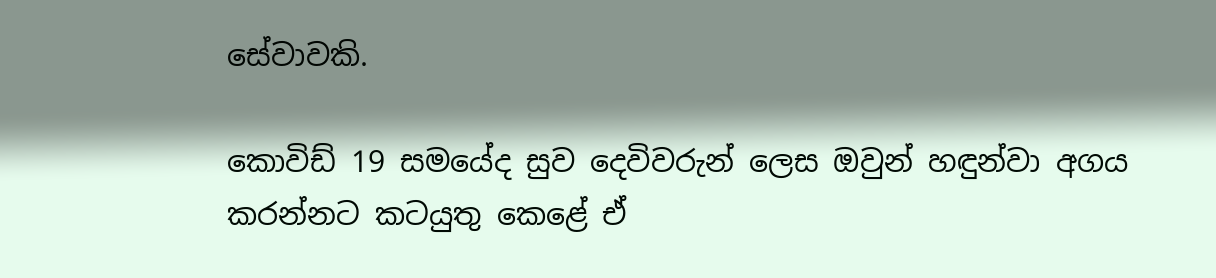සේවාවකි.

කොවිඩ් 19 සමයේද සුව දෙවිවරුන් ලෙස ඔවුන් හඳුන්වා අගය කරන්නට කටයුතු කෙළේ ඒ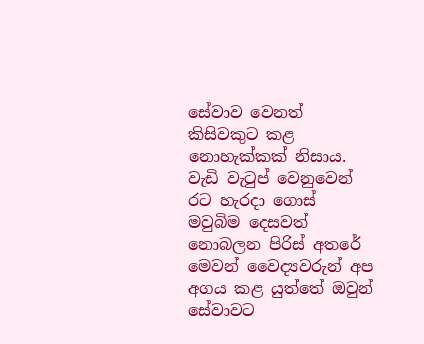සේවාව වෙනත් කිසිවකුට කළ නොහැක්කක් නිසාය. වැඩි වැටුප් වෙනුවෙන් රට හැරදා ගොස් මවුබිම දෙසවත් නොබලන පිරිස් අතරේ මෙවන් වෛද්‍යවරුන් අප අගය කළ යුත්තේ ඔවුන් සේවාවට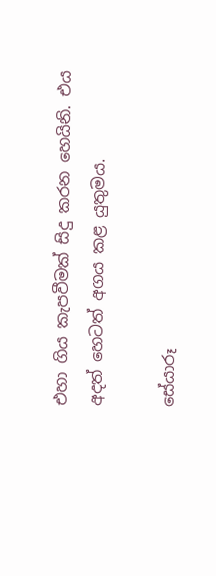එහා ගිය කැපවීමක් සිදු කරන හෙයිනි. එය අදත් හෙටත් අගය කළ යුතුමය.

සේයාරූ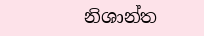නිශාන්ත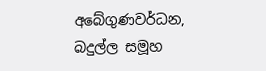අබේගුණවර්ධන,
බදුල්ල සමූහ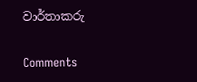වාර්තාකරු

Comments